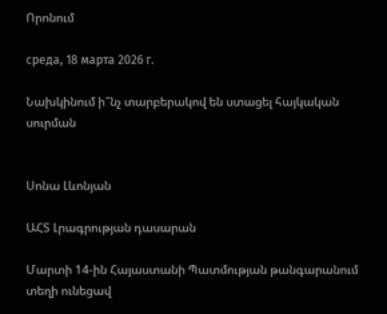Որոնում

среда, 18 марта 2026 г.

Նախկինում ի՞նչ տարբերակով են ստացել հայկական սուրման


Սոնա Լևոնյան

ԱՀՏ Լրագրության դասարան

Մարտի 14-ին Հայաստանի Պատմության թանգարանում տեղի ունեցավ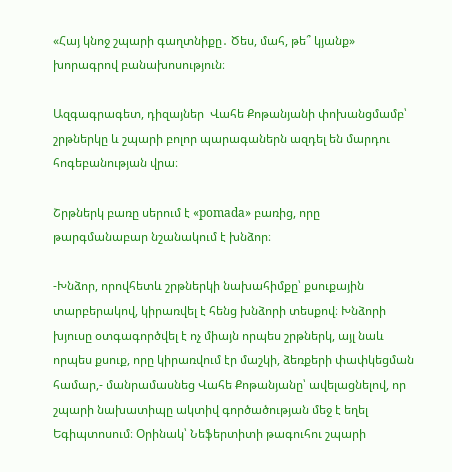«Հայ կնոջ շպարի գաղտնիքը․ Ծես, մահ, թե՞ կյանք» խորագրով բանախոսություն։

Ազգագրագետ, դիզայներ  Վահե Քոթանյանի փոխանցմամբ՝ շրթներկը և շպարի բոլոր պարագաներն ազդել են մարդու հոգեբանության վրա։

Շրթներկ բառը սերում է «pomada» բառից, որը թարգմանաբար նշանակում է խնձոր։

-Խնձոր, որովհետև շրթներկի նախահիմքը՝ քսուքային տարբերակով, կիրառվել է հենց խնձորի տեսքով։ Խնձորի խյուսը օտգագործվել է ոչ միայն որպես շրթներկ, այլ նաև որպես քսուք, որը կիրառվում էր մաշկի, ձեռքերի փափկեցման համար,- մանրամասնեց Վահե Քոթանյանը՝ ավելացնելով, որ շպարի նախատիպը ակտիվ գործածության մեջ է եղել Եգիպտոսում։ Օրինակ՝ Նեֆերտիտի թագուհու շպարի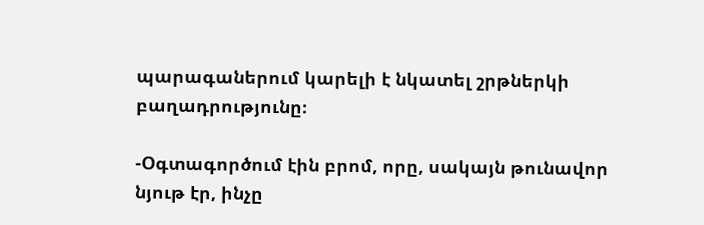պարագաներում կարելի է նկատել շրթներկի բաղադրությունը։

-Օգտագործում էին բրոմ, որը, սակայն թունավոր նյութ էր, ինչը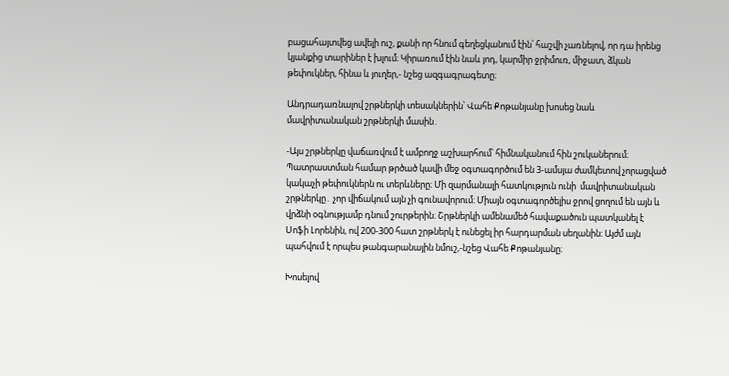բացահայտվեց ավելի ուշ, քանի որ հնում գեղեցկանում էին՝ հաշվի չառնելով, որ դա իրենց կյանքից տարիներ է խլում։ Կիրառում էին նաև յոդ, կարմիր ջրիմուռ, միջատ, ձկան թեփուկներ, հինա և յուղեր,- նշեց ազգագրագետը։

Անդրադառնալով շրթներկի տեսակներին՝ Վահե Քոթանյանը խոսեց նաև մավրիտանական շրթներկի մասին․

-Այս շրթներկը վաճառվում է ամբողջ աշխարհում՝ հիմնականում հին շուկաներում։ Պատրաստման համար թրծած կավի մեջ օգտագործում են 3-ամսյա ժամկետով չորացված կակաչի թեփուկներն ու տերևները։ Մի զարմանալի հատկություն ունի  մավրիտանական շրթներկը․ չոր վիճակում այն չի գունավորում։ Միայն օգտագործելիս ջրով ցողում են այն և վրձնի օգնությամբ դնում շուրթերին։ Շրթներկի ամենամեծ հավաքածուն պատկանել է Սոֆի Լորենին, ով 200-300 հատ շրթներկ է ունեցել իր հարդարման սեղանին։ Այժմ այն պահվում է որպես թանգարանային նմուշ,-նշեց Վահե Քոթանյանը։

Խոսելով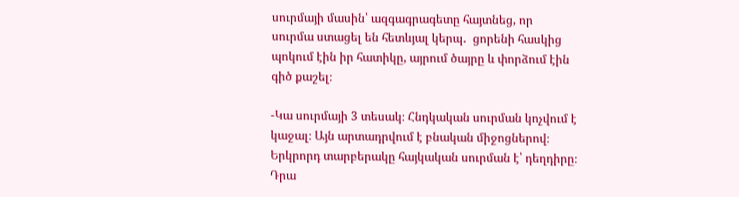սուրմայի մասին՝ ազգագրագետը հայտնեց, որ  սուրմա ստացել են հետևյալ կերպ․  ցորենի հասկից պոկում էին իր հատիկը, այրում ծայրը և փորձում էին գիծ քաշել։

-Կա սուրմայի 3 տեսակ։ Հնդկական սուրման կոչվում է կաջալ։ Այն արտադրվում է բնական միջոցներով։ Երկրորդ տարբերակը հայկական սուրման է՝ դեղդիրը։ Դրա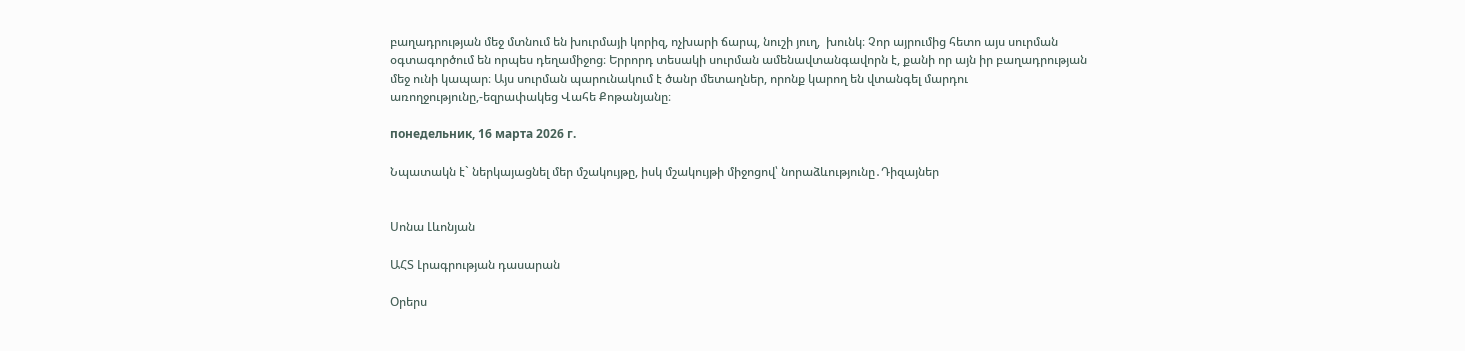բաղադրության մեջ մտնում են խուրմայի կորիզ, ոչխարի ճարպ, նուշի յուղ,  խունկ։ Չոր այրումից հետո այս սուրման օգտագործում են որպես դեղամիջոց։ Երրորդ տեսակի սուրման ամենավտանգավորն է, քանի որ այն իր բաղադրության մեջ ունի կապար։ Այս սուրման պարունակում է ծանր մետաղներ, որոնք կարող են վտանգել մարդու առողջությունը,-եզրափակեց Վահե Քոթանյանը։

понедельник, 16 марта 2026 г.

Նպատակն է` ներկայացնել մեր մշակույթը, իսկ մշակույթի միջոցով՝ նորաձևությունը․Դիզայներ


Սոնա Լևոնյան

ԱՀՏ Լրագրության դասարան

Օրերս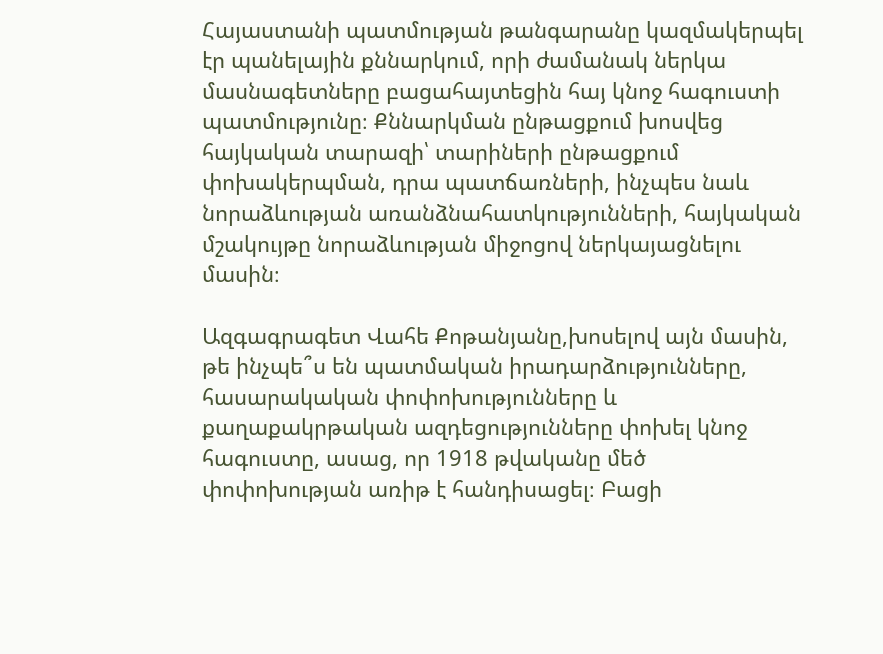Հայաստանի պատմության թանգարանը կազմակերպել էր պանելային քննարկում, որի ժամանակ ներկա մասնագետները բացահայտեցին հայ կնոջ հագուստի պատմությունը։ Քննարկման ընթացքում խոսվեց հայկական տարազի՝ տարիների ընթացքում փոխակերպման, դրա պատճառների, ինչպես նաև նորաձևության առանձնահատկությունների, հայկական մշակույթը նորաձևության միջոցով ներկայացնելու մասին։

Ազգագրագետ Վահե Քոթանյանը,խոսելով այն մասին, թե ինչպե՞ս են պատմական իրադարձությունները, հասարակական փոփոխությունները և քաղաքակրթական ազդեցությունները փոխել կնոջ հագուստը, ասաց, որ 1918 թվականը մեծ փոփոխության առիթ է հանդիսացել։ Բացի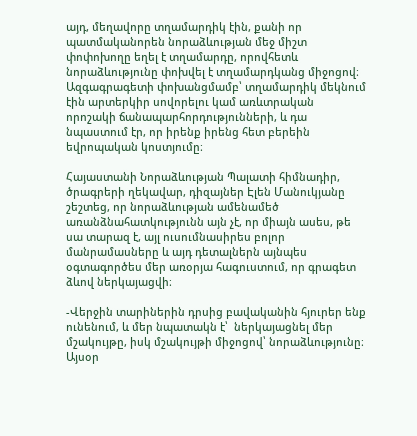այդ, մեղավորը տղամարդիկ էին, քանի որ պատմականորեն նորաձևության մեջ միշտ փոփոխողը եղել է տղամարդը, որովհետև նորաձևությունը փոխվել է տղամարդկանց միջոցով։ Ազգագրագետի փոխանցմամբ՝ տղամարդիկ մեկնում էին արտերկիր սովորելու կամ առևտրական որոշակի ճանապարհորդությունների, և դա նպաստում էր, որ իրենք իրենց հետ բերեին եվրոպական կոստյումը։

Հայաստանի Նորաձևության Պալատի հիմնադիր, ծրագրերի ղեկավար, դիզայներ Էլեն Մանուկյանը շեշտեց, որ նորաձևության ամենամեծ առանձնահատկությունն այն չէ, որ միայն ասես, թե սա տարազ է, այլ ուսումնասիրես բոլոր մանրամասները և այդ դետալներն այնպես օգտագործես մեր առօրյա հագուստում, որ գրագետ ձևով ներկայացվի։

-Վերջին տարիներին դրսից բավականին հյուրեր ենք ունենում, և մեր նպատակն է՝  ներկայացնել մեր մշակույթը, իսկ մշակույթի միջոցով՝ նորաձևությունը։ Այսօր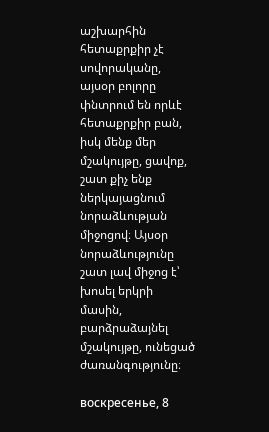աշխարհին հետաքրքիր չէ սովորականը, այսօր բոլորը փնտրում են որևէ հետաքրքիր բան, իսկ մենք մեր մշակույթը, ցավոք, շատ քիչ ենք ներկայացնում նորաձևության միջոցով։ Այսօր նորաձևությունը շատ լավ միջոց է՝ խոսել երկրի մասին, բարձրաձայնել  մշակույթը, ունեցած ժառանգությունը։

воскресенье, 8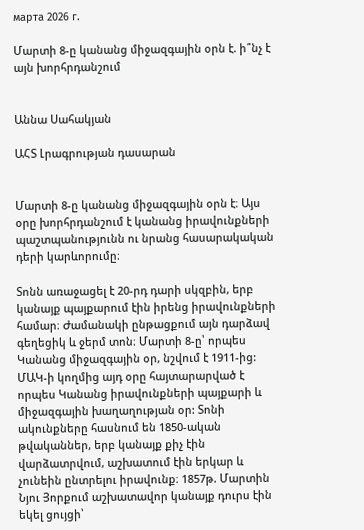марта 2026 г.

Մարտի 8-ը կանանց միջազգային օրն է. ի՞նչ է այն խորհրդանշում


Աննա Սահակյան

ԱՀՏ Լրագրության դասարան


Մարտի 8-ը կանանց միջազգային օրն է։ Այս օրը խորհրդանշում է կանանց իրավունքների պաշտպանությունն ու նրանց հասարակական դերի կարևորումը։

Տոնն առաջացել է 20-րդ դարի սկզբին, երբ կանայք պայքարում էին իրենց իրավունքների համար։ Ժամանակի ընթացքում այն դարձավ գեղեցիկ և ջերմ տոն։ Մարտի 8-ը՝ որպես Կանանց միջազգային օր, նշվում է 1911-ից: ՄԱԿ-ի կողմից այդ օրը հայտարարված է որպես Կանանց իրավունքների պայքարի և միջազգային խաղաղության օր: Տոնի ակունքները հասնում են 1850-ական թվականներ, երբ կանայք քիչ էին վարձատրվում, աշխատում էին երկար և չունեին ընտրելու իրավունք։ 1857թ. Մարտին Նյու Յորքում աշխատավոր կանայք դուրս էին եկել ցույցի՝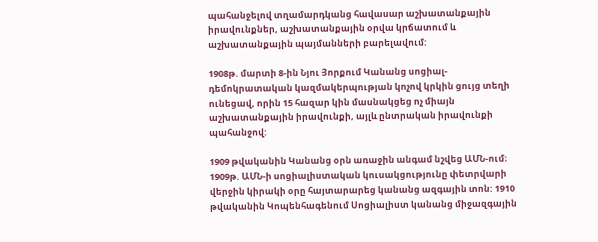պահանջելով տղամարդկանց հավասար աշխատանքային իրավունքներ, աշխատանքային օրվա կրճատում և աշխատանքային պայմանների բարելավում:

1908թ. մարտի 8-ին Նյու Յորքում Կանանց սոցիալ-դեմոկրատական կազմակերպության կոչով կրկին ցույց տեղի ունեցավ, որին 15 հազար կին մասնակցեց ոչ միայն աշխատանքային իրավունքի, այլև ընտրական իրավունքի պահանջով:

1909 թվականին Կանանց օրն առաջին անգամ նշվեց ԱՄՆ-ում։ 1909թ. ԱՄՆ-ի սոցիալիստական կուսակցությունը փետրվարի վերջին կիրակի օրը հայտարարեց կանանց ազգային տոն: 1910 թվականին Կոպենհագենում Սոցիալիստ կանանց միջազգային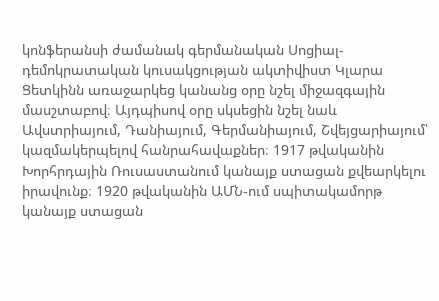կոնֆերանսի ժամանակ գերմանական Սոցիալ-դեմոկրատական կուսակցության ակտիվիստ Կլարա Ցետկինն առաջարկեց կանանց օրը նշել միջազգային մասշտաբով։ Այդպիսով օրը սկսեցին նշել նաև Ավստրիայում, Դանիայում, Գերմանիայում, Շվեյցարիայում՝ կազմակերպելով հանրահավաքներ։ 1917 թվականին Խորհրդային Ռուսաստանում կանայք ստացան քվեարկելու իրավունք։ 1920 թվականին ԱՄՆ-ում սպիտակամորթ կանայք ստացան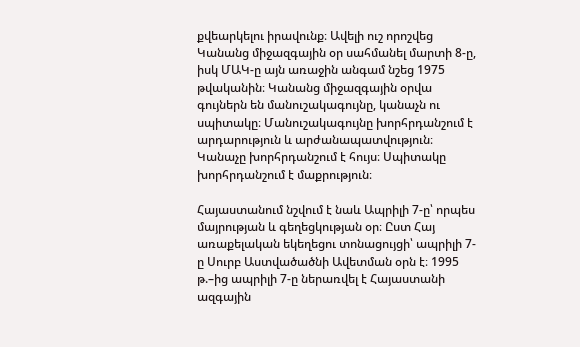քվեարկելու իրավունք։ Ավելի ուշ որոշվեց Կանանց միջազգային օր սահմանել մարտի 8-ը, իսկ ՄԱԿ-ը այն առաջին անգամ նշեց 1975 թվականին։ Կանանց միջազգային օրվա գույներն են մանուշակագույնը, կանաչն ու սպիտակը։ Մանուշակագույնը խորհրդանշում է արդարություն և արժանապատվություն։ Կանաչը խորհրդանշում է հույս։ Սպիտակը խորհրդանշում է մաքրություն։

Հայաստանում նշվում է նաև Ապրիլի 7-ը՝ որպես մայրության և գեղեցկության օր։ Ըստ Հայ առաքելական եկեղեցու տոնացույցի՝ ապրիլի 7-ը Սուրբ Աստվածածնի Ավետման օրն է։ 1995 թ.–ից ապրիլի 7-ը ներառվել է Հայաստանի ազգային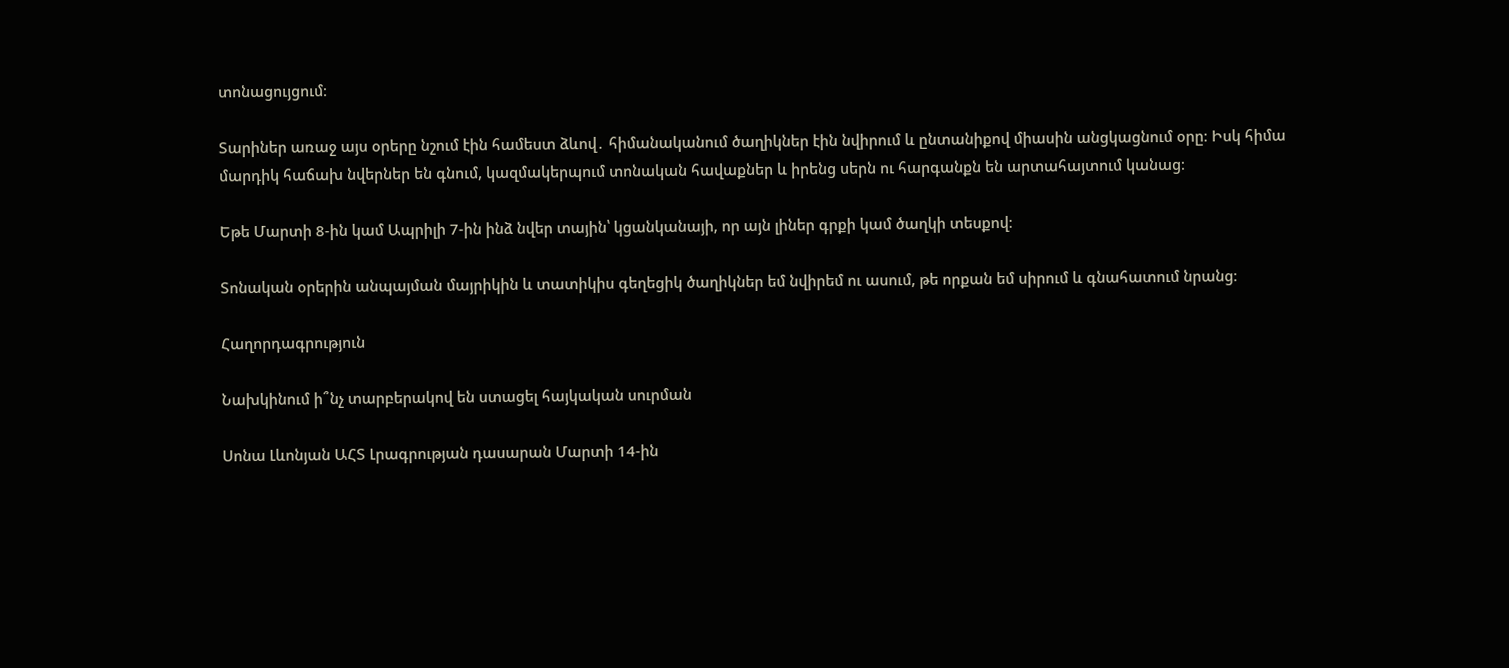տոնացույցում։

Տարիներ առաջ այս օրերը նշում էին համեստ ձևով․ հիմանականում ծաղիկներ էին նվիրում և ընտանիքով միասին անցկացնում օրը։ Իսկ հիմա մարդիկ հաճախ նվերներ են գնում, կազմակերպում տոնական հավաքներ և իրենց սերն ու հարգանքն են արտահայտում կանաց։

Եթե Մարտի 8-ին կամ Ապրիլի 7-ին ինձ նվեր տային՝ կցանկանայի, որ այն լիներ գրքի կամ ծաղկի տեսքով։

Տոնական օրերին անպայման մայրիկին և տատիկիս գեղեցիկ ծաղիկներ եմ նվիրեմ ու ասում, թե որքան եմ սիրում և գնահատում նրանց։

Հաղորդագրություն

Նախկինում ի՞նչ տարբերակով են ստացել հայկական սուրման

Սոնա Լևոնյան ԱՀՏ Լրագրության դասարան Մարտի 14-ին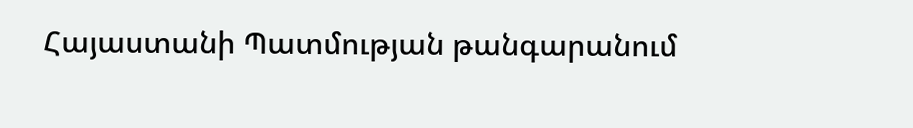Հայաստանի Պատմության թանգարանում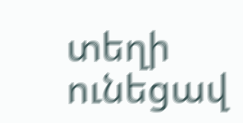տեղի ունեցավ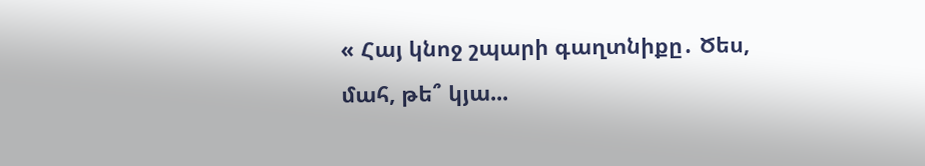« Հայ կնոջ շպարի գաղտնիքը․ Ծես, մահ, թե՞ կյա...